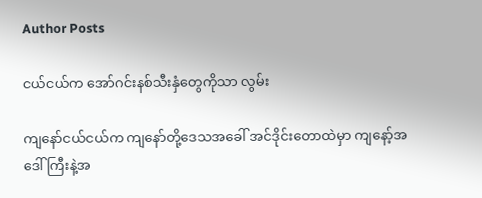Author Posts

ငယ်ငယ်က အော်ဂင်းနစ်သီးနှံတွေကိုသာ လွမ်း

ကျနော်ငယ်ငယ်က ကျနော်တို့ဒေသအခေါ် အင်ဒိုင်းတောထဲမှာ ကျနော့်အဒေါ်ကြီးနဲ့အ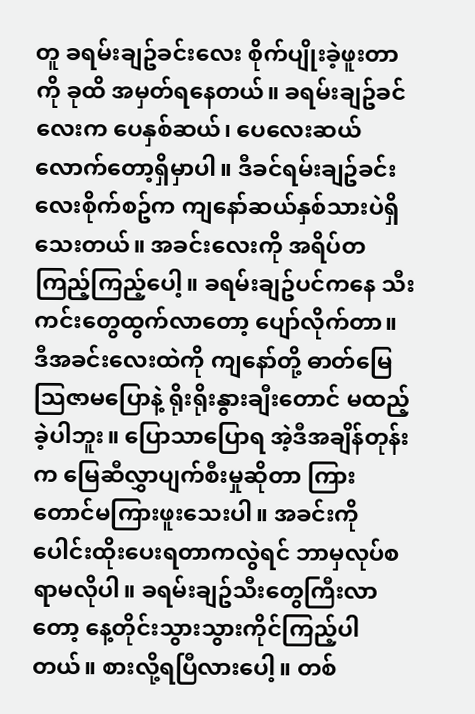တူ ခရမ်းချဥ်ခင်းလေး စိုက်ပျိုးခဲ့ဖူးတာကို ခုထိ အမှတ်ရနေတယ်။ ခရမ်းချဥ်ခင်လေးက ပေနှစ်ဆယ်၊ ပေလေးဆယ်လောက်တော့ရှိမှာပါ။ ဒီခင်ရမ်းချဥ်ခင်းလေးစိုက်စဥ်က ကျနော်ဆယ်နှစ်သားပဲရှိသေးတယ်။ အခင်းလေးကို အရိပ်တကြည့်ကြည့်ပေါ့။ ခရမ်းချဥ်ပင်ကနေ သီးကင်းတွေထွက်လာတော့ ပျော်လိုက်တာ။ ဒီအခင်းလေးထဲကို ကျနော်တို့ ဓာတ်မြေသြဇာမပြောနဲ့ ရိုးရိုးနွားချီးတောင် မထည့်ခဲ့ပါဘူး။ ပြောသာပြောရ အဲ့ဒီအချိန်တုန်းက မြေဆီလွှာပျက်စီးမှုဆိုတာ ကြားတောင်မကြားဖူးသေးပါ။ အခင်းကိုပေါင်းထိုးပေးရတာကလွဲရင် ဘာမှလုပ်စရာမလိုပါ။ ခရမ်းချဥ်သီးတွေကြီးလာတော့ နေ့တိုင်းသွားသွားကိုင်ကြည့်ပါတယ်။ စားလို့ရပြီလားပေါ့။ တစ်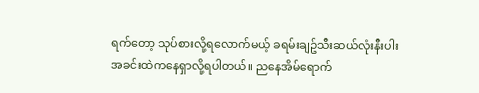ရက်တော့ သုပ်စားလို့ရလောက်မယ့် ခရမ်းချဥ်သီးဆယ်လုံးနီးပါး အခင်းထဲကနေရှာလို့ရပါတယ်။ ညနေအိမ်ရောက်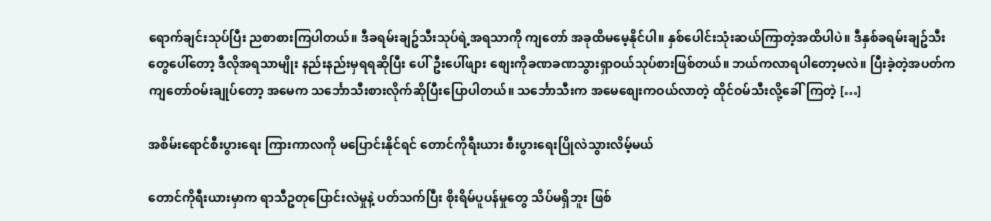ရောက်ချင်းသုပ်ပြီး ညစာစားကြပါတယ်။ ဒီခရမ်းချဥ်သီးသုပ်ရဲ့အရသာကို ကျတော် အခုထိမမေ့နိုင်ပါ။ နှစ်ပေါင်းသုံးဆယ်ကြာတဲ့အထိပါပဲ။ ဒီနှစ်ခရမ်းချဥ်သီးတွေပေါ်တော့ ဒီလိုအရသာမျိုး နည်းနည်းမှရရဆိုပြီး ပေါ်ဦးပေါ်ဖျား စျေးကိုခဏခဏသွားရှာဝယ်သုပ်စားဖြစ်တယ်။ ဘယ်ကလာရပါတော့မလဲ။ ပြီးခဲ့တဲ့အပတ်က ကျတော်ဝမ်းချုပ်တော့ အမေက သင်္ဘောသီးစားလိုက်ဆိုပြီးပြောပါတယ်။ သင်္ဘောသီးက အမေစျေးကဝယ်လာတဲ့ ထိုင်ဝမ်သီးလို့ခေါ်ကြတဲ့ […]

အစိမ်းရောင်စီးပွားရေး ကြားကာလကို မပြောင်းနိုင်ရင် တောင်ကိုရီးယား စီးပွား‌ရေးပြိုလဲသွားလိမ့်မယ်

တောင်ကိုရီးယားမှာက ရာသီဥတုပြောင်းလဲမှုနဲ့ ပတ်သက်ပြီး စိုးရိမ်ပူပန်မှုတွေ သိပ်မရှိဘူး ဖြစ်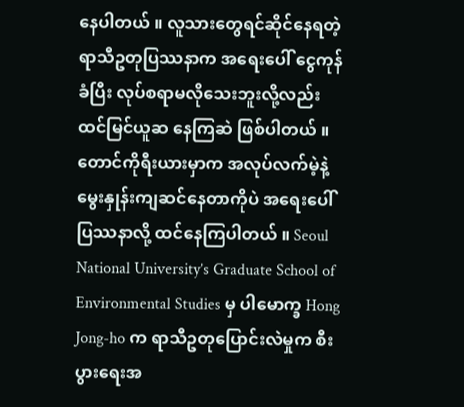နေပါတယ် ။ လူသားတွေရင်ဆိုင်နေရတဲ့ ရာသီဥတုပြဿနာက အရေးပေါ် ငွေကုန်ခံပြီး လုပ်စရာမလိုသေးဘူးလို့လည်း ထင်မြင်ယူဆ နေကြဆဲ ဖြစ်ပါတယ် ။ တောင်ကိုရီးယားမှာက အလုပ်လက်မဲ့နဲ့ မွေးနှုန်းကျဆင်နေတာကိုပဲ အရေးပေါ်ပြဿနာလို့ ထင်နေကြပါတယ် ။ Seoul National University’s Graduate School of Environmental Studies မှ ပါမောက္ခ Hong Jong-ho က ရာသီဥတုပြောင်းလဲမှုက စီးပွားရေးအ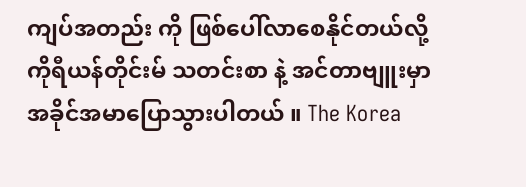ကျပ်အတည်း ကို ဖြစ်ပေါ်လာစေနိုင်တယ်လို့ ကိုရီယန်တိုင်းမ် သတင်းစာ နဲ့ အင်တာဗျူးမှာ အခိုင်အမာပြောသွားပါတယ် ။ The Korea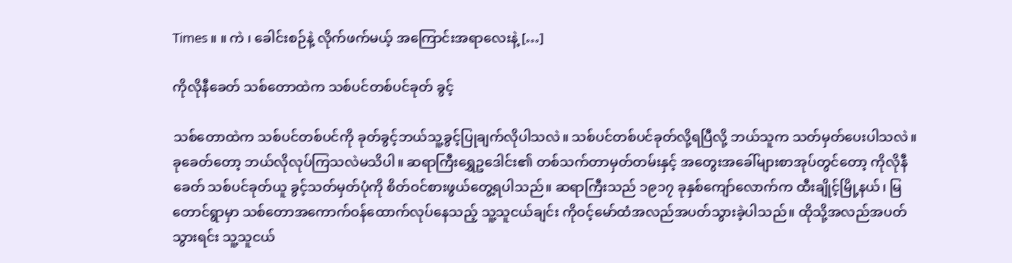Times ။ ။ ကဲ ၊ ခေါင်းစဉ်နဲ့ လိုက်ဖက်မယ့် အကြောင်းအရာလေးနဲ့ […]

ကိုလိုနီခေတ် သစ်တောထဲက သစ်ပင်တစ်ပင်ခုတ် ခွင့်

သစ်တောထဲက သစ်ပင်တစ်ပင်ကို ခုတ်ခွင့်ဘယ်သူ့ခွင့်ပြုချက်လိုပါသလဲ။ သစ်ပင်တစ်ပင်ခုတ်လို့ရပြီလို့ ဘယ်သူက သတ်မှတ်ပေးပါသလဲ။ ခုခေတ်တော့ ဘယ်လိုလုပ်ကြသလဲမသိပါ။ ဆရာကြီးရွှေဥဒေါင်း၏ တစ်သက်တာမှတ်တမ်းနှင့် အတွေးအခေါ်များစာအုပ်တွင်တော့ ကိုလိုနီခေတ် သစ်ပင်ခုတ်ယူ ခွင့်သတ်မှတ်ပုံကို စိတ်ဝင်စားဖွယ်တွေ့ရပါသည်။ ဆရာကြီးသည် ၁၉၁၇ ခုနှစ်ကျော်လောက်က ထီးချိုင့်မြို့နယ်၊ မြတောင်ရွာမှာ သစ်တောအကောက်ဝန်ထောက်လုပ်နေသည့် သူ့သူငယ်ချင်း ကိုဝင့်မော်ထံအလည်အပတ်သွားခဲ့ပါသည်။ ထိုသို့အလည်အပတ်သွားရင်း သူ့သူငယ်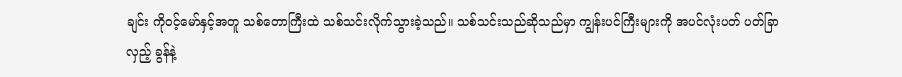ချင်း ကိုဝင့်မော်နှင့်အတူ သစ်တောကြီးထဲ သစ်သင်းလိုက်သွားခဲ့သည်။ သစ်သင်းသည်ဆိုသည်မှာ ကျွန်းပင်ကြီးများကို အပင်လုံးပတ် ပတ်ခြာလှည့် ခွန်နဲ့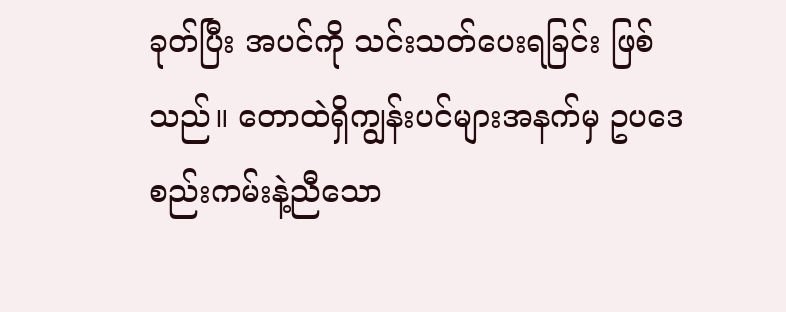ခုတ်ပြီး အပင်ကို သင်းသတ်ပေးရခြင်း ဖြစ်သည်။ တောထဲရှိကျွန်းပင်များအနက်မှ ဥပဒေစည်းကမ်းနဲ့ညီသော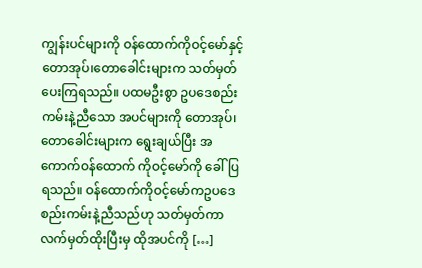ကျွန်းပင်များကို ဝန်ထောက်ကိုဝင့်မော်နှင့် တောအုပ်၊တောခေါင်းများက သတ်မှတ် ပေးကြရသည်။ ပထမဦးစွာ ဥပဒေစည်းကမ်းနဲ့ညီသော အပင်များကို တောအုပ်၊တောခေါင်းများက ရွေးချယ်ပြီး အကောက်ဝန်ထောက် ကိုဝင့်မော်ကို ခေါ်ပြရသည်။ ဝန်ထောက်ကိုဝင့်မော်ကဥပဒေစည်းကမ်းနဲ့ညီသည်ဟု သတ်မှတ်ကာ လက်မှတ်ထိုးပြီးမှ ထိုအပင်ကို […]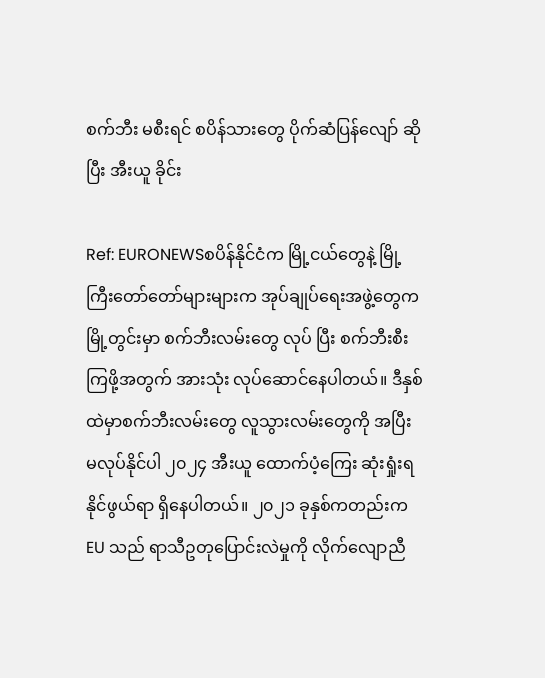စက်ဘီး မစီးရင် စပိန်သားတွေ ပိုက်ဆံပြန်လျော် ဆိုပြီး အီးယူ ခိုင်း

Ref: EURONEWSစပိန်နိုင်ငံက မြို့ငယ်တွေနဲ့ မြို့ကြီးတော်တော်များများက အုပ်ချုပ်ရေးအဖွဲ့တွေက မြို့တွင်းမှာ စက်ဘီးလမ်းတွေ လုပ် ပြီး စက်ဘီးစီးကြဖို့အတွက် အားသုံး လုပ်ဆောင်နေပါတယ်။ ဒီနှစ်ထဲမှာစက်ဘီးလမ်းတွေ လူသွားလမ်းတွေကို အပြီး မလုပ်နိုင်ပါ ၂၀၂၄ အီးယူ ထောက်ပံ့ကြေး ဆုံးရှုံးရနိုင်ဖွယ်ရာ ရှိနေပါတယ်။ ၂၀၂၁ ခုနှစ်ကတည်းက EU သည် ရာသီဥတုပြောင်းလဲမှုကို လိုက်လျောညီ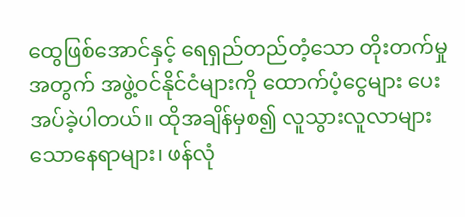ထွေဖြစ်အောင်နှင့် ရေရှည်တည်တံ့သော တိုးတက်မှုအတွက် အဖွဲ့ဝင်နိုင်ငံများကို ထောက်ပံ့ငွေများ ပေးအပ်ခဲ့ပါတယ်။ ထိုအချိန်မှစ၍ လူသွားလူလာများသောနေရာများ၊ ဖန်လုံ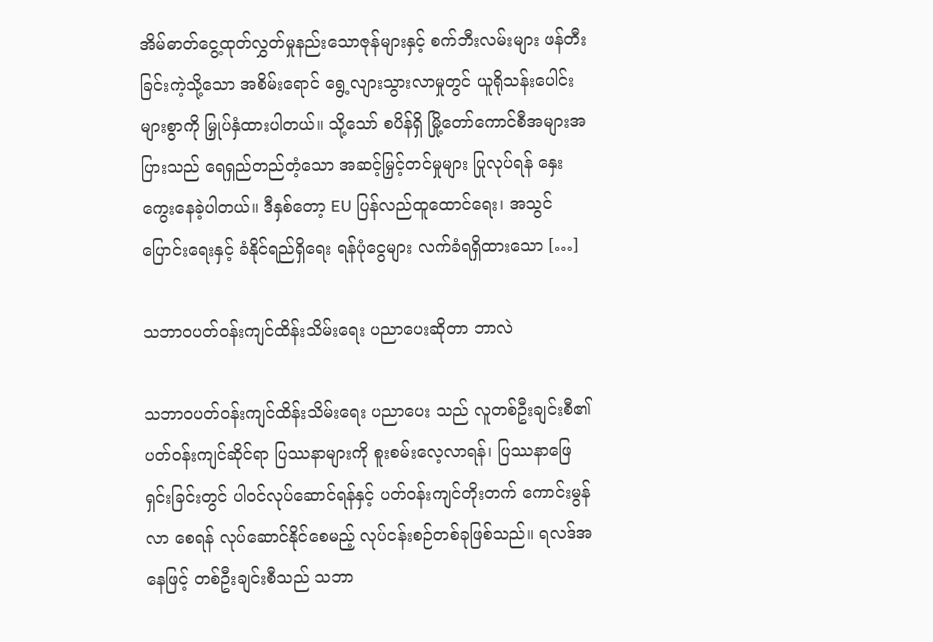အိမ်ဓာတ်ငွေ့ထုတ်လွှတ်မှုနည်းသောဇုန်များနှင့် စက်ဘီးလမ်းများ ဖန်တီးခြင်းကဲ့သို့သော အစိမ်းရောင် ရွေ့လျားသွားလာမှုတွင် ယူရိုသန်းပေါင်းများစွာကို မြှုပ်နှံထားပါတယ်။ သို့သော် စပိန်ရှိ မြို့တော်ကောင်စီအများအပြားသည် ရေရှည်တည်တံ့သော အဆင့်မြှင့်တင်မှုများ ပြုလုပ်ရန် နှေးကွေးနေခဲ့ပါတယ်။ ဒီနှစ်တော့ EU ပြန်လည်ထူထောင်ရေး၊ အသွင်ပြောင်းရေးနှင့် ခံနိုင်ရည်ရှိရေး ရန်ပုံငွေများ လက်ခံရရှိထားသော […]

သဘာဝပတ်၀န်းကျင်ထိန်းသိမ်းရေး ပညာပေးဆိုတာ ဘာလဲ

သဘာဝပတ်၀န်းကျင်ထိန်းသိမ်းရေး ပညာပေး သည် လူတစ်ဦးချင်းစီ၏ ပတ်ဝန်းကျင်ဆိုင်ရာ ပြဿနာများကို စူးစမ်းလေ့လာရန်၊ ပြဿနာဖြေရှင်းခြင်းတွင် ပါဝင်လုပ်ဆောင်ရန်နှင့် ပတ်ဝန်းကျင်တိုးတက် ကောင်းမွန်လာ စေရန် လုပ်ဆောင်နိုင်စေမည့် လုပ်ငန်းစဉ်တစ်ခုဖြစ်သည်။ ရလဒ်အနေဖြင့် တစ်ဦးချင်းစီသည် သဘာ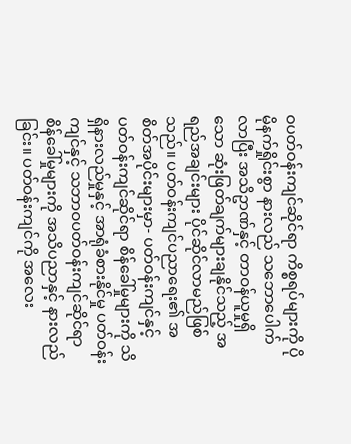ဝပတ်ဝန်းကျင်ဆိုင်ရာ ကိစ္စရပ်များကို ပိုမိုနက်ရှိုင်းစွာ နားလည် သဘောပေါက်လာပြီး အသိဥာဏ်နှင့် တာဝန်ယူမှုရှိသော ဆုံးဖြတ်ချက်များချနိုင်သည့် အရည်အချင်းများ ပိုင်ဆိုင်လာမည်ဖြစ်သည်။ ပတ်ဝန်းကျင်ပညာရေး၏ အစိတ်အပိုင်းများမှာ- ပတ်ဝန်းကျင်နှင့် ပတ်ဝန်းကျင်ဆိုင်ရာ စိန်ခေါ်မှုများကို သိရှိနားလည်မှုနှင့် အာရုံခံစားနိုင်မှု ပတ်ဝန်းကျင်နှင့် သဘာဝပတ်ဝန်းကျင်ဆိုင်ရာ စိန်ခေါ်မှုများကို အသိပညာနှင့် နားလည်ခြင်း။ ပတ်ဝန်းကျင်ကို အလေး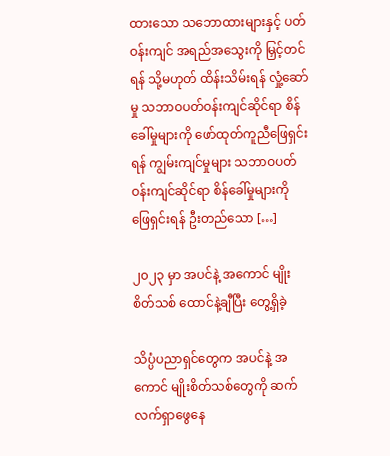ထားသော သဘောထားများနှင့် ပတ်ဝန်းကျင် အရည်အသွေးကို မြှင့်တင်ရန် သို့မဟုတ် ထိန်းသိမ်းရန် လှုံ့ဆော်မှု သဘာဝပတ်ဝန်းကျင်ဆိုင်ရာ စိန်ခေါ်မှုများကို ဖော်ထုတ်ကူညီဖြေရှင်းရန် ကျွမ်းကျင်မှုများ သဘာဝပတ်ဝန်းကျင်ဆိုင်ရာ စိန်ခေါ်မှုများကို ဖြေရှင်းရန် ဦးတည်သော […]

၂၀၂၃ မှာ အပင်နဲ့ အကောင် မျိုးစိတ်သစ် ထောင်နဲ့ချီပြီး တွေ့ရှိခဲ့

သိပ္ပံပညာရှင်တွေက အပင်နဲ့ အကောင် မျိုးစိတ်သစ်တွေကို ဆက်လက်ရှာဖွေနေ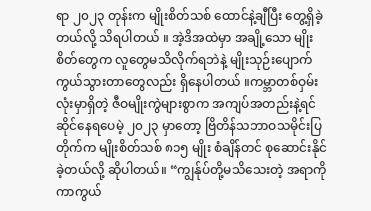ရာ ၂၀၂၃ တုန်းက မျိုးစိတ်သစ် ထောင်နဲ့ချီပြီး တွေ့ရှိခဲ့တယ်လို့ သိရပါတယ် ။ အဲ့ဒိအထဲမှာ အချို့သော မျိုးစိတ်တွေက လူတွေမသိလိုက်ရဘဲနဲ့ မျိုးသုဉ်းပျောက်ကွယ်သွားတာတွေလည်း ရှိနေပါတယ် ။ကမ္ဘာတစ်ဝှမ်းလုံးမှာရှိတဲ့ ဇီဝမျိုးကွဲများစွာက အကျပ်အတည်းနဲ့ရင်ဆိုင်နေရပေမဲ့ ၂၀၂၃ မှာတော့ ဗြိတိန်သဘာဝသမိုင်းပြတိုက်က မျိုးစိတ်သစ် ၈၁၅ မျိုး စံချိန်တင် စုဆောင်းနိုင်ခဲ့တယ်လို့ ဆိုပါတယ်။ “ကျွန်ုပ်တို့မသိသေးတဲ့ အရာကို ကာကွယ်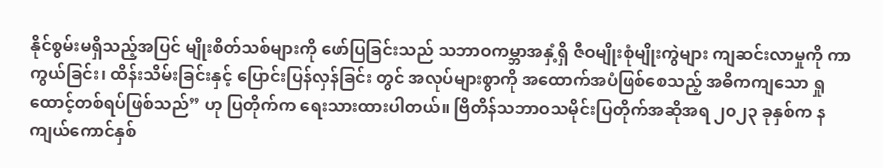နိုင်စွမ်းမရှိသည့်အပြင် မျိုးစိတ်သစ်များကို ဖော်ပြခြင်းသည် သဘာဝကမ္ဘာအနှံ့ရှိ ဇီဝမျိုးစုံမျိုးကွဲများ ကျဆင်းလာမှုကို ကာကွယ်ခြင်း၊ ထိန်းသိမ်းခြင်းနှင့် ပြောင်းပြန်လှန်ခြင်း တွင် အလုပ်များစွာကို အထောက်အပံဖြစ်စေသည့် အဓိကကျသော ရှုထောင့်တစ်ရပ်ဖြစ်သည်” ဟု ပြတိုက်က ရေးသားထားပါတယ်။ ဗြိတိန်သဘာဝသမိုင်းပြတိုက်အဆိုအရ ၂၀၂၃ ခုနှစ်က နကျယ်ကောင်နှစ်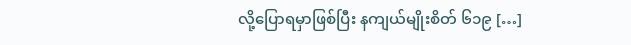လို့ပြောရမှာဖြစ်ပြီး နကျယ်မျိုးစိတ် ၆၁၉ […]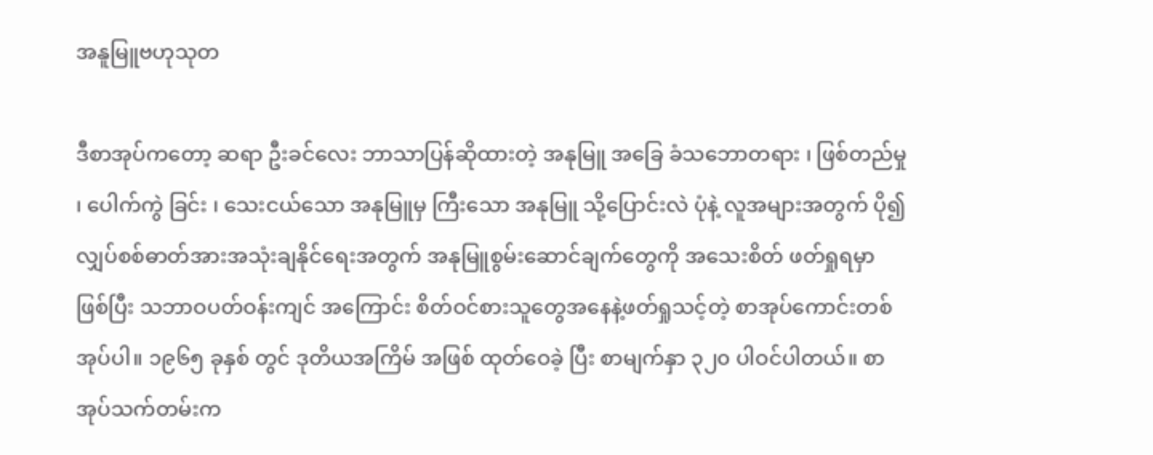အနူမြူဗဟုသုတ

ဒီစာအုပ်ကတော့ ဆရာ ဦးခင်လေး ဘာသာပြန်ဆိုထားတဲ့ အနုမြူ အခြေ ခံသဘောတရား ၊ ဖြစ်တည်မှု ၊ ပေါက်ကွဲ ခြင်း ၊ သေးငယ်သော အနုမြူမှ ကြီးသော အနုမြူ သို့ပြောင်းလဲ ပုံနဲ့ လူအများအတွက် ပို၍ လျှပ်စစ်ဓာတ်အားအသုံးချနိုင်ရေးအတွက် အနုမြူစွမ်းဆောင်ချက်တွေကို အသေးစိတ် ဖတ်ရှုရမှာဖြစ်ပြီး သဘာဝပတ်ဝန်းကျင် အကြောင်း စိတ်ဝင်စားသူတွေအနေနဲ့ဖတ်ရှုသင့်တဲ့ စာအုပ်ကောင်းတစ်အုပ်ပါ။ ၁၉၆၅ ခုနှစ် တွင် ဒုတိယအကြိမ် အဖြစ် ထုတ်ဝေခဲ့ ပြီး စာမျက်နှာ ၃၂၀ ပါဝင်ပါတယ်။ စာအုပ်သက်တမ်းက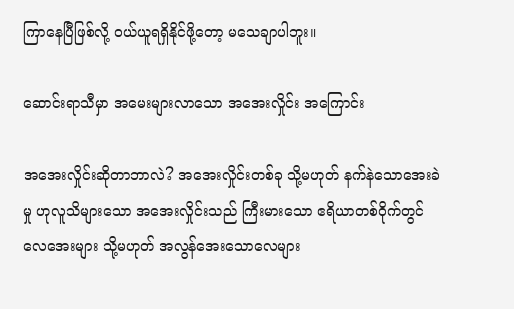ကြာနေပြီဖြစ်လို့ ဝယ်ယူရရှိနိုင်ဖို့တော့ မသေချာပါဘူး။

ဆောင်းရာသီမှာ အမေးများလာသော အအေးလှိုင်း အကြောင်း

အအေးလှိုင်းဆိုတာဘာလဲ? အအေးလှိုင်းတစ်ခု သို့မဟုတ် နက်နဲသောအေးခဲမှု ဟုလူသိများသော အအေးလှိုင်းသည် ကြီးမားသော ဧရိယာတစ်ဝိုက်တွင် လေအေးများ သို့မဟုတ် အလွန်အေးသောလေများ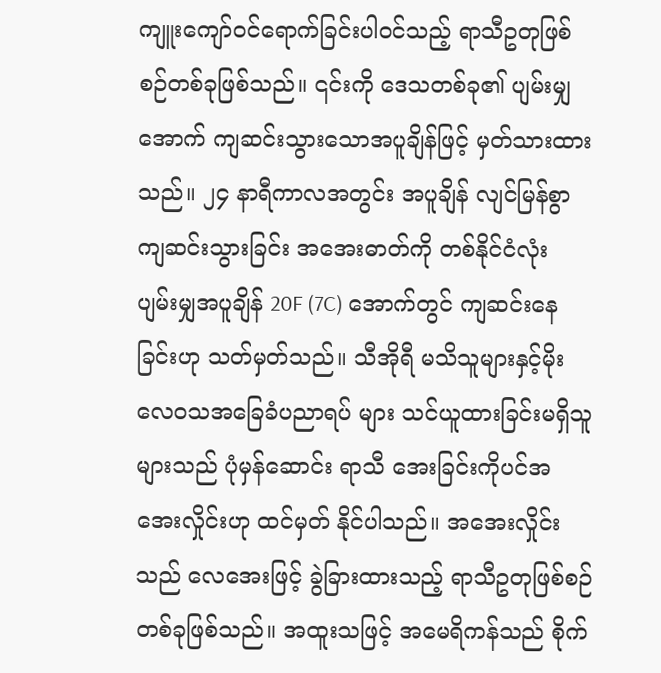ကျူးကျော်ဝင်ရောက်ခြင်းပါ၀င်သည့် ရာသီဥတုဖြစ်စဉ်တစ်ခုဖြစ်သည်။ ၎င်းကို ဒေသတစ်ခု၏ ပျမ်းမျှအောက် ကျဆင်းသွားသောအပူချိန်ဖြင့် မှတ်သားထားသည်။ ၂၄ နာရီကာလအတွင်း အပူချိန် လျင်မြန်စွာကျဆင်းသွားခြင်း အအေးဓာတ်ကို တစ်နိုင်ငံလုံး ပျမ်းမျှအပူချိန် 20F (7C) အောက်တွင် ကျဆင်းနေခြင်းဟု သတ်မှတ်သည်။ သီအိုရီ မသိသူများနှင့်မိုးလေဝသအခြေခံပညာရပ် များ သင်ယူထားခြင်းမရှိသူများသည် ပုံမှန်ဆောင်း ရာသီ အေးခြင်းကိုပင်အအေးလှိုင်းဟု ထင်မှတ် နိုင်ပါသည်။ အအေးလှိုင်းသည် လေအေးဖြင့် ခွဲခြားထားသည့် ရာသီဥတုဖြစ်စဉ်တစ်ခုဖြစ်သည်။ အထူးသဖြင့် အမေရိကန်သည် စိုက်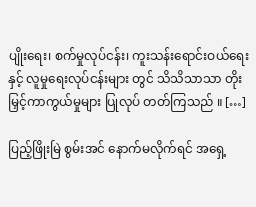ပျိုးရေး၊ စက်မှုလုပ်ငန်း၊ ကူးသန်းရောင်းဝယ်ရေးနှင့် လူမှုရေးလုပ်ငန်းများ တွင် သိသိသာသာ တိုးမြှင့်ကာကွယ်မှုများ ပြုလုပ် တတ်ကြသည် ။ […]

ပြည့်ဖြိုးမြဲ စွမ်းအင် နောက်မလိုက်ရင် အရှေ့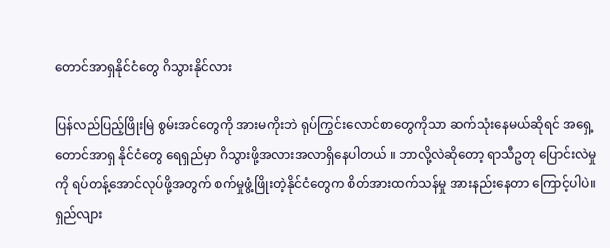တောင်အာရှနိုင်ငံတွေ ဂိသွားနိုင်လား

ပြန်လည်ပြည့်ဖြိုးမြဲ စွမ်းအင်တွေကို အားမကိုးဘဲ ရုပ်ကြွင်းလောင်စာတွေကိုသာ ဆက်သုံးနေမယ်ဆိုရင် အရှေ့တောင်အာရှ နိုင်ငံတွေ ရေရှည်မှာ ဂိသွားဖို့အလားအလာရှိနေပါတယ် ။ ဘာလို့လဲဆိုတော့ ရာသီဥတု ပြောင်းလဲမှုကို ရပ်တန့်အောင်လုပ်ဖို့အတွက် စက်မှုဖွံ့ဖြိုးတဲ့နိုင်ငံတွေက စိတ်အားထက်သန်မှု အားနည်းနေတာ ကြောင့်ပါပဲ။ ရှည်လျား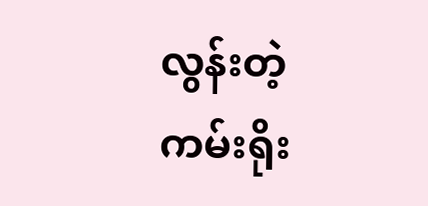လွန်းတဲ့ ကမ်းရိုး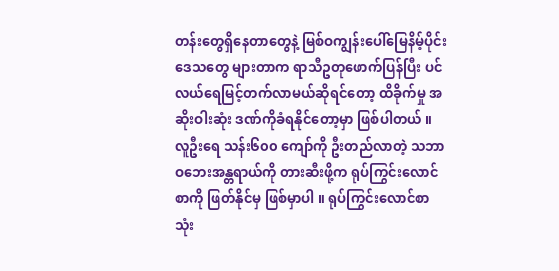တန်းတွေရှိနေတာတွေနဲ့ မြစ်ဝကျွန်းပေါ်မြေနိမ့်ပိုင်းဒေသတွေ များတာက ရာသီဥတုဖောက်ပြန်ပြီး ပင်လယ်ရေမြင့်တက်လာမယ်ဆိုရင်တော့ ထိခိုက်မှု အဆိုးဝါးဆုံး ဒဏ်ကိုခံရနိုင်တော့မှာ ဖြစ်ပါတယ် ။ လူဦးရေ သန်း၆၀၀ ကျော်ကို ဦးတည်လာတဲ့ သဘာဝဘေးအန္တရာယ်ကို တားဆီးဖို့က ရုပ်ကြွင်းလောင်စာကို ဖြတ်နိုင်မှ ဖြစ်မှာပါ ။ ရုပ်ကြွင်းလောင်စာ သုံး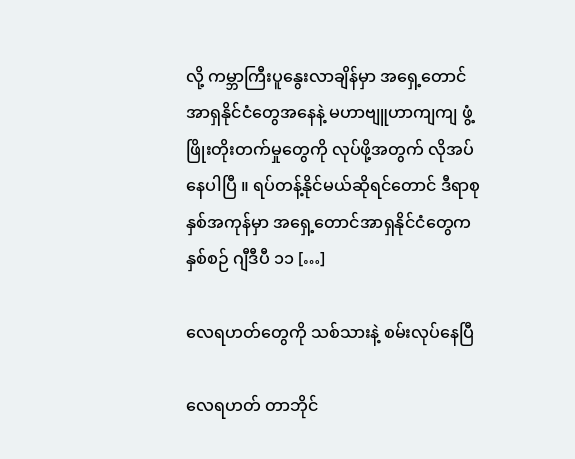လို့ ကမ္ဘာကြီးပူနွေးလာချိန်မှာ အရှေ့တောင်အာရှနိုင်ငံတွေအနေနဲ့ မဟာဗျူဟာကျကျ ဖွံ့ဖြိုးတိုးတက်မှုတွေကို လုပ်ဖို့အတွက် လိုအပ်နေပါပြီ ။ ရပ်တန့်နိုင်မယ်ဆိုရင်တောင် ဒီရာစုနှစ်အကုန်မှာ အရှေ့တောင်အာရှနိုင်ငံတွေက နှစ်စဉ် ဂျီဒီပီ ၁၁ […]

လေရဟတ်တွေကို သစ်သားနဲ့ စမ်းလုပ်နေပြီ

လေရဟတ် တာဘိုင်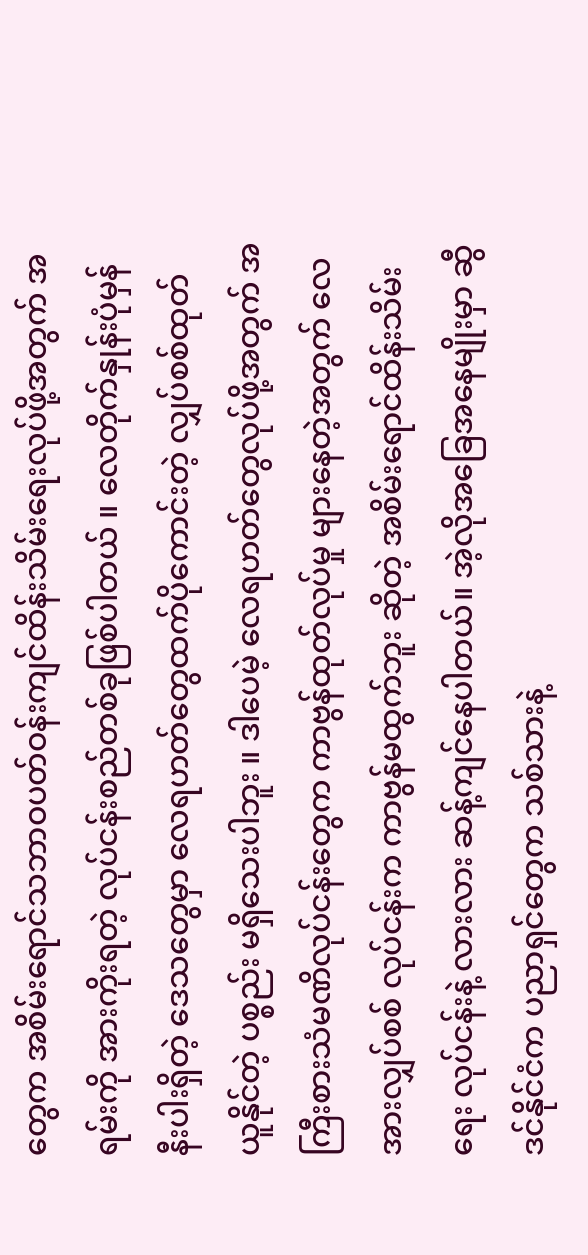တွေက အစိမ်းရောင်သဘာဝပတ်ဝန်းကျင်ထိန်းသိမ်းရေးလုပ်ဖို့အတွက် အရမ်းကို အားကိုးရတဲ့ လုပ်ငန်းစည်တစ်ခုဖြစ်ပါတယ် ။ လေတိုက်နှုန်းပုံမှန်နီးပါးရှိတဲ့ ဒေသတွေမှာ လေရဟတ်တွေထက်ပိုကောင်းတဲ့ လျှပ်စစ်ထုတ်ယူနိုင်တဲ့ ပစ္စည်း မရှိသေးပါဘူး ။ ဒါပေမဲ့ လေရဟတ်တွေလုပ်ဖို့အတွက် အကြီးစားသံမဏိလုပ်ငန်းတွေက ကာဗွန်ထုတ်လုပ်မှု များနေတဲ့အတွက် လေအားလျှပ်စစ် လုပ်ငန်းက ကာဗွန်မထွက်ဘူး ဆိုတဲ့ အစိမ်းရောင်ထိန်းသိမ်းရေး လုပ်ငန်းနဲ့ လားလား ဆန့်ကျင်နေပါတယ်။ အဲ့လိုအခြေအနေမျိုးမှာ ဆွီဒင်နိုင်ငံက ပညာရှင်တွေက သစ်သားနဲ့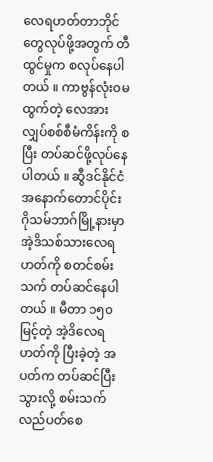လေရဟတ်တာဘိုင်တွေလုပ်ဖို့အတွက် တီထွင်မှုက စလုပ်နေပါတယ် ။ ကာဗွန်လုံးဝမထွက်တဲ့ လေအားလျှပ်စစ်စီမံကိန်းကို စပြီး တပ်ဆင်ဖို့လုပ်နေပါတယ် ။ ဆွီဒင်နိုင်ငံအနောက်တောင်ပိုင်း ဂိုသမ်ဘာဂ်မြို့နားမှာ အဲ့ဒိသစ်သားလေရဟတ်ကို စတင်စမ်းသက် တပ်ဆင်နေပါတယ် ။ မီတာ ၁၅၀ မြင့်တဲ့ အဲ့ဒိလေရဟတ်ကို ပြီးခဲ့တဲ့ အပတ်က တပ်ဆင်ပြီးသွားလို့ စမ်းသက်လည်ပတ်စေ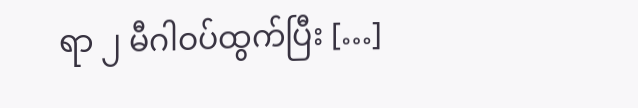ရာ ၂ မီဂါဝပ်ထွက်ပြီး […]